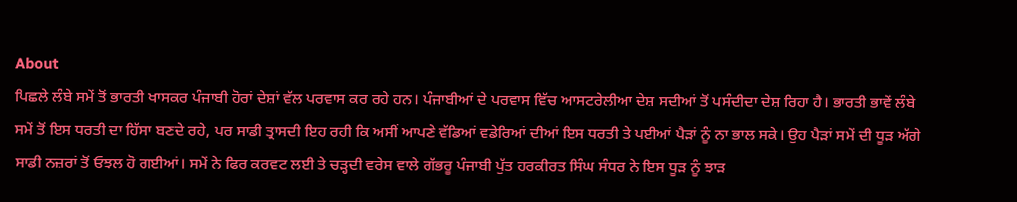About
ਪਿਛਲੇ ਲੰਬੇ ਸਮੇਂ ਤੋਂ ਭਾਰਤੀ ਖਾਸਕਰ ਪੰਜਾਬੀ ਹੋਰਾਂ ਦੇਸ਼ਾਂ ਵੱਲ ਪਰਵਾਸ ਕਰ ਰਹੇ ਹਨ। ਪੰਜਾਬੀਆਂ ਦੇ ਪਰਵਾਸ ਵਿੱਚ ਆਸਟਰੇਲੀਆ ਦੇਸ਼ ਸਦੀਆਂ ਤੋਂ ਪਸੰਦੀਦਾ ਦੇਸ਼ ਰਿਹਾ ਹੈ। ਭਾਰਤੀ ਭਾਵੇਂ ਲੰਬੇ ਸਮੇਂ ਤੋਂ ਇਸ ਧਰਤੀ ਦਾ ਹਿੱਸਾ ਬਣਦੇ ਰਹੇ, ਪਰ ਸਾਡੀ ਤ੍ਰਾਸਦੀ ਇਹ ਰਹੀ ਕਿ ਅਸੀਂ ਆਪਣੇ ਵੱਡਿਆਂ ਵਡੇਰਿਆਂ ਦੀਆਂ ਇਸ ਧਰਤੀ ਤੇ ਪਈਆਂ ਪੈੜਾਂ ਨੂੰ ਨਾ ਭਾਲ ਸਕੇ। ਉਹ ਪੈੜਾਂ ਸਮੇਂ ਦੀ ਧੂੜ ਅੱਗੇ ਸਾਡੀ ਨਜ਼ਰਾਂ ਤੋਂ ਓਝਲ ਹੋ ਗਈਆਂ। ਸਮੇਂ ਨੇ ਫਿਰ ਕਰਵਟ ਲਈ ਤੇ ਚੜ੍ਹਦੀ ਵਰੇਸ ਵਾਲੇ ਗੱਭਰੂ ਪੰਜਾਬੀ ਪੁੱਤ ਹਰਕੀਰਤ ਸਿੰਘ ਸੰਧਰ ਨੇ ਇਸ ਧੂੜ ਨੂੰ ਝਾੜ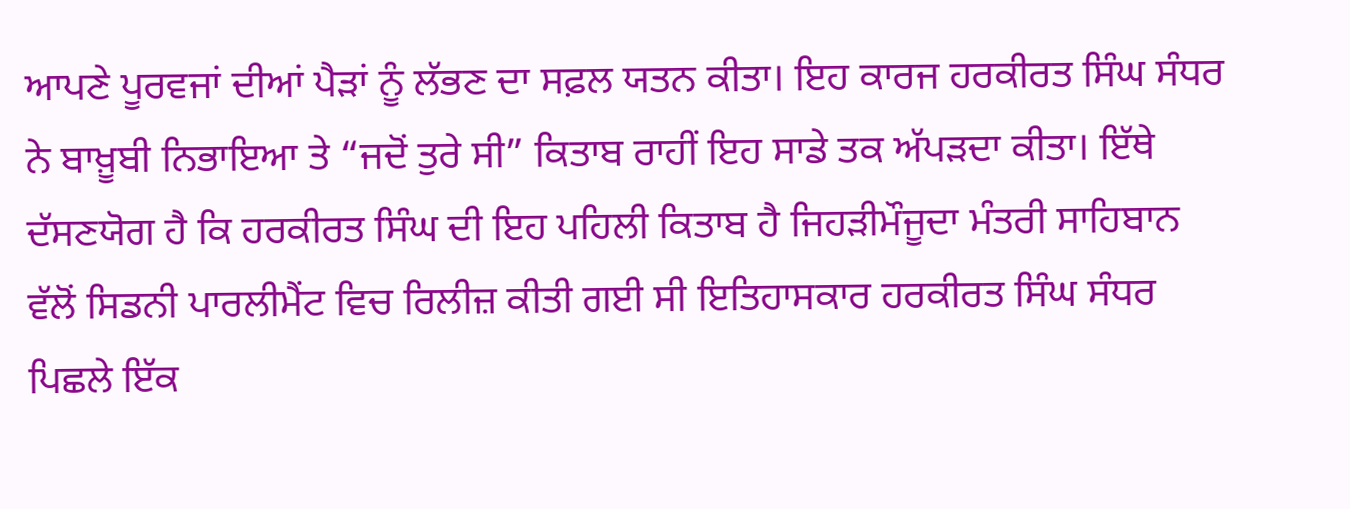ਆਪਣੇ ਪੂਰਵਜਾਂ ਦੀਆਂ ਪੈੜਾਂ ਨੂੰ ਲੱਭਣ ਦਾ ਸਫ਼ਲ ਯਤਨ ਕੀਤਾ। ਇਹ ਕਾਰਜ ਹਰਕੀਰਤ ਸਿੰਘ ਸੰਧਰ ਨੇ ਬਾਖ਼ੂਬੀ ਨਿਭਾਇਆ ਤੇ “ਜਦੋਂ ਤੁਰੇ ਸੀ” ਕਿਤਾਬ ਰਾਹੀਂ ਇਹ ਸਾਡੇ ਤਕ ਅੱਪੜਦਾ ਕੀਤਾ। ਇੱਥੇ ਦੱਸਣਯੋਗ ਹੈ ਕਿ ਹਰਕੀਰਤ ਸਿੰਘ ਦੀ ਇਹ ਪਹਿਲੀ ਕਿਤਾਬ ਹੈ ਜਿਹੜੀਮੌਜੂਦਾ ਮੰਤਰੀ ਸਾਹਿਬਾਨ ਵੱਲੋਂ ਸਿਡਨੀ ਪਾਰਲੀਮੈਂਟ ਵਿਚ ਰਿਲੀਜ਼ ਕੀਤੀ ਗਈ ਸੀ ਇਤਿਹਾਸਕਾਰ ਹਰਕੀਰਤ ਸਿੰਘ ਸੰਧਰ ਪਿਛਲੇ ਇੱਕ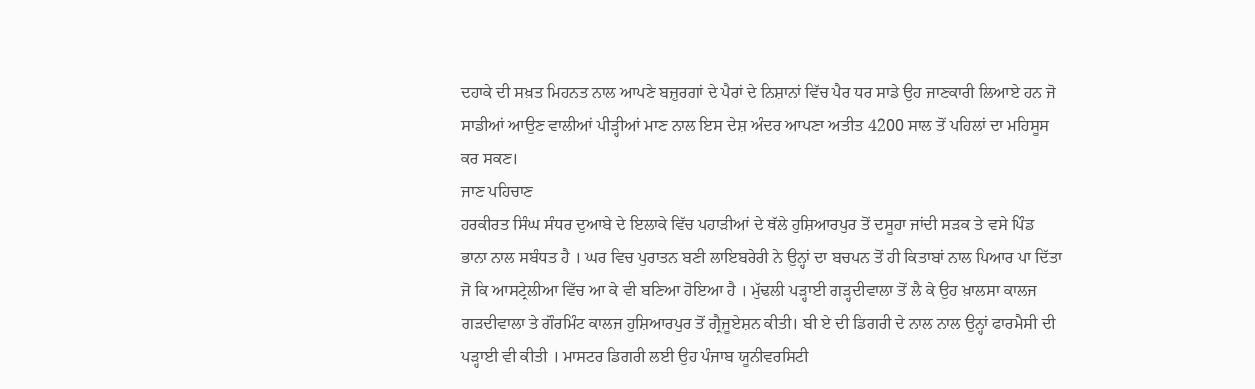ਦਹਾਕੇ ਦੀ ਸਖ਼ਤ ਮਿਹਨਤ ਨਾਲ ਆਪਣੇ ਬਜ਼ੁਰਗਾਂ ਦੇ ਪੈਰਾਂ ਦੇ ਨਿਸ਼ਾਨਾਂ ਵਿੱਚ ਪੈਰ ਧਰ ਸਾਡੇ ਉਹ ਜਾਣਕਾਰੀ ਲਿਆਏ ਹਨ ਜੋ ਸਾਡੀਆਂ ਆਉਣ ਵਾਲੀਆਂ ਪੀਡ਼੍ਹੀਆਂ ਮਾਣ ਨਾਲ ਇਸ ਦੇਸ਼ ਅੰਦਰ ਆਪਣਾ ਅਤੀਤ 4200 ਸਾਲ ਤੋਂ ਪਹਿਲਾਂ ਦਾ ਮਹਿਸੂਸ ਕਰ ਸਕਣ।
ਜਾਣ ਪਹਿਚਾਣ
ਹਰਕੀਰਤ ਸਿੰਘ ਸੰਧਰ ਦੁਆਬੇ ਦੇ ਇਲਾਕੇ ਵਿੱਚ ਪਹਾੜੀਆਂ ਦੇ ਥੱਲੇ ਹੁਸ਼ਿਆਰਪੁਰ ਤੋਂ ਦਸੂਹਾ ਜਾਂਦੀ ਸੜਕ ਤੇ ਵਸੇ ਪਿੰਡ ਭਾਨਾ ਨਾਲ ਸਬੰਧਤ ਹੈ । ਘਰ ਵਿਚ ਪੁਰਾਤਨ ਬਣੀ ਲਾਇਬਰੇਰੀ ਨੇ ਉਨ੍ਹਾਂ ਦਾ ਬਚਪਨ ਤੋਂ ਹੀ ਕਿਤਾਬਾਂ ਨਾਲ ਪਿਆਰ ਪਾ ਦਿੱਤਾ ਜੋ ਕਿ ਆਸਟ੍ਰੇਲੀਆ ਵਿੱਚ ਆ ਕੇ ਵੀ ਬਣਿਆ ਹੋਇਆ ਹੈ । ਮੁੱਢਲੀ ਪੜ੍ਹਾਈ ਗੜ੍ਹਦੀਵਾਲਾ ਤੋਂ ਲੈ ਕੇ ਉਹ ਖ਼ਾਲਸਾ ਕਾਲਜ ਗੜਦੀਵਾਲਾ ਤੇ ਗੌਰਮਿੰਟ ਕਾਲਜ ਹੁਸ਼ਿਆਰਪੁਰ ਤੋਂ ਗ੍ਰੈਜੂਏਸ਼ਨ ਕੀਤੀ। ਬੀ ਏ ਦੀ ਡਿਗਰੀ ਦੇ ਨਾਲ ਨਾਲ ਉਨ੍ਹਾਂ ਫਾਰਮੈਸੀ ਦੀ ਪਡ਼੍ਹਾਈ ਵੀ ਕੀਤੀ । ਮਾਸਟਰ ਡਿਗਰੀ ਲਈ ਉਹ ਪੰਜਾਬ ਯੂਨੀਵਰਸਿਟੀ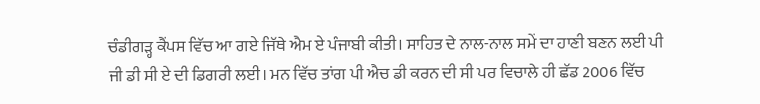ਚੰਡੀਗੜ੍ਹ ਕੈਂਪਸ ਵਿੱਚ ਆ ਗਏ ਜਿੱਥੇ ਐਮ ਏ ਪੰਜਾਬੀ ਕੀਤੀ। ਸਾਹਿਤ ਦੇ ਨਾਲ-ਨਾਲ ਸਮੇਂ ਦਾ ਹਾਣੀ ਬਣਨ ਲਈ ਪੀ ਜੀ ਡੀ ਸੀ ਏ ਦੀ ਡਿਗਰੀ ਲਈ। ਮਨ ਵਿੱਚ ਤਾਂਗ ਪੀ ਐਚ ਡੀ ਕਰਨ ਦੀ ਸੀ ਪਰ ਵਿਚਾਲੇ ਹੀ ਛੱਡ 2006 ਵਿੱਚ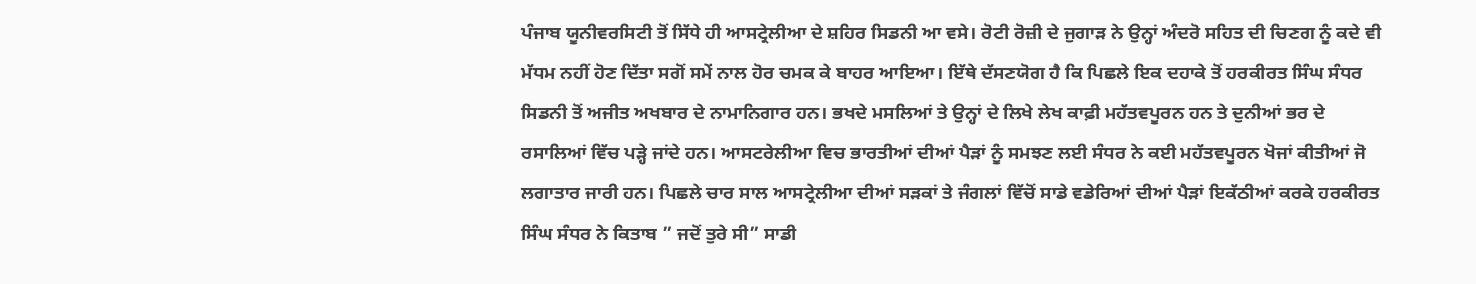ਪੰਜਾਬ ਯੂਨੀਵਰਸਿਟੀ ਤੋਂ ਸਿੱਧੇ ਹੀ ਆਸਟ੍ਰੇਲੀਆ ਦੇ ਸ਼ਹਿਰ ਸਿਡਨੀ ਆ ਵਸੇ। ਰੋਟੀ ਰੋਜ਼ੀ ਦੇ ਜੁਗਾੜ ਨੇ ਉਨ੍ਹਾਂ ਅੰਦਰੋ ਸਹਿਤ ਦੀ ਚਿਣਗ ਨੂੰ ਕਦੇ ਵੀ ਮੱਧਮ ਨਹੀਂ ਹੋਣ ਦਿੱਤਾ ਸਗੋਂ ਸਮੇਂ ਨਾਲ ਹੋਰ ਚਮਕ ਕੇ ਬਾਹਰ ਆਇਆ। ਇੱਥੇ ਦੱਸਣਯੋਗ ਹੈ ਕਿ ਪਿਛਲੇ ਇਕ ਦਹਾਕੇ ਤੋਂ ਹਰਕੀਰਤ ਸਿੰਘ ਸੰਧਰ ਸਿਡਨੀ ਤੋਂ ਅਜੀਤ ਅਖਬਾਰ ਦੇ ਨਾਮਾਨਿਗਾਰ ਹਨ। ਭਖਦੇ ਮਸਲਿਆਂ ਤੇ ਉਨ੍ਹਾਂ ਦੇ ਲਿਖੇ ਲੇਖ ਕਾਫ਼ੀ ਮਹੱਤਵਪੂਰਨ ਹਨ ਤੇ ਦੁਨੀਆਂ ਭਰ ਦੇ ਰਸਾਲਿਆਂ ਵਿੱਚ ਪੜ੍ਹੇ ਜਾਂਦੇ ਹਨ। ਆਸਟਰੇਲੀਆ ਵਿਚ ਭਾਰਤੀਆਂ ਦੀਆਂ ਪੈੜਾਂ ਨੂੰ ਸਮਝਣ ਲਈ ਸੰਧਰ ਨੇ ਕਈ ਮਹੱਤਵਪੂਰਨ ਖੋਜਾਂ ਕੀਤੀਆਂ ਜੋ ਲਗਾਤਾਰ ਜਾਰੀ ਹਨ। ਪਿਛਲੇ ਚਾਰ ਸਾਲ ਆਸਟ੍ਰੇਲੀਆ ਦੀਆਂ ਸੜਕਾਂ ਤੇ ਜੰਗਲਾਂ ਵਿੱਚੋਂ ਸਾਡੇ ਵਡੇਰਿਆਂ ਦੀਆਂ ਪੈੜਾਂ ਇਕੱਠੀਆਂ ਕਰਕੇ ਹਰਕੀਰਤ ਸਿੰਘ ਸੰਧਰ ਨੇ ਕਿਤਾਬ ” ਜਦੋਂ ਤੁਰੇ ਸੀ” ਸਾਡੀ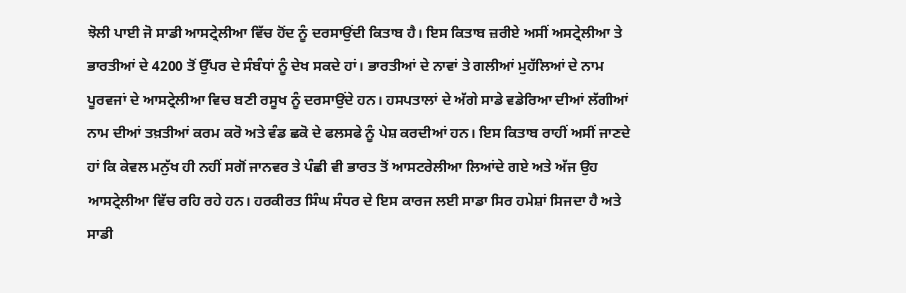ਝੋਲੀ ਪਾਈ ਜੋ ਸਾਡੀ ਆਸਟ੍ਰੇਲੀਆ ਵਿੱਚ ਹੋਂਦ ਨੂੰ ਦਰਸਾਉਂਦੀ ਕਿਤਾਬ ਹੈ। ਇਸ ਕਿਤਾਬ ਜ਼ਰੀਏ ਅਸੀਂ ਅਸਟ੍ਰੇਲੀਆ ਤੇ ਭਾਰਤੀਆਂ ਦੇ 4200 ਤੋਂ ਉੱਪਰ ਦੇ ਸੰਬੰਧਾਂ ਨੂੰ ਦੇਖ ਸਕਦੇ ਹਾਂ। ਭਾਰਤੀਆਂ ਦੇ ਨਾਵਾਂ ਤੇ ਗਲੀਆਂ ਮੁਹੱਲਿਆਂ ਦੇ ਨਾਮ ਪੂਰਵਜਾਂ ਦੇ ਆਸਟ੍ਰੇਲੀਆ ਵਿਚ ਬਣੀ ਰਸੂਖ ਨੂੰ ਦਰਸਾਉਂਦੇ ਹਨ। ਹਸਪਤਾਲਾਂ ਦੇ ਅੱਗੇ ਸਾਡੇ ਵਡੇਰਿਆ ਦੀਆਂ ਲੱਗੀਆਂ ਨਾਮ ਦੀਆਂ ਤਖ਼ਤੀਆਂ ਕਰਮ ਕਰੋ ਅਤੇ ਵੰਡ ਛਕੋ ਦੇ ਫਲਸਫੇ ਨੂੰ ਪੇਸ਼ ਕਰਦੀਆਂ ਹਨ। ਇਸ ਕਿਤਾਬ ਰਾਹੀਂ ਅਸੀਂ ਜਾਣਦੇ ਹਾਂ ਕਿ ਕੇਵਲ ਮਨੁੱਖ ਹੀ ਨਹੀਂ ਸਗੋਂ ਜਾਨਵਰ ਤੇ ਪੰਛੀ ਵੀ ਭਾਰਤ ਤੋਂ ਆਸਟਰੇਲੀਆ ਲਿਆਂਦੇ ਗਏ ਅਤੇ ਅੱਜ ਉਹ ਆਸਟ੍ਰੇਲੀਆ ਵਿੱਚ ਰਹਿ ਰਹੇ ਹਨ। ਹਰਕੀਰਤ ਸਿੰਘ ਸੰਧਰ ਦੇ ਇਸ ਕਾਰਜ ਲਈ ਸਾਡਾ ਸਿਰ ਹਮੇਸ਼ਾਂ ਸਿਜਦਾ ਹੈ ਅਤੇ ਸਾਡੀ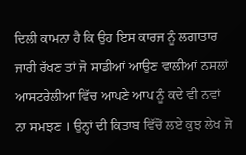ਦਿਲੀ ਕਾਮਨਾ ਹੈ ਕਿ ਉਹ ਇਸ ਕਾਰਜ ਨੂੰ ਲਗਾਤਾਰ ਜਾਰੀ ਰੱਖਣ ਤਾਂ ਜੋ ਸਾਡੀਆਂ ਆਉਣ ਵਾਲੀਆਂ ਨਸਲਾਂ ਆਸਟਰੇਲੀਆ ਵਿੱਚ ਆਪਣੇ ਆਪ ਨੂੰ ਕਦੇ ਵੀ ਨਵਾਂ ਨਾ ਸਮਝਣ । ਉਨ੍ਹਾਂ ਦੀ ਕਿਤਾਬ ਵਿੱਚੋਂ ਲਏ ਕੁਝ ਲੇਖ ਜੋ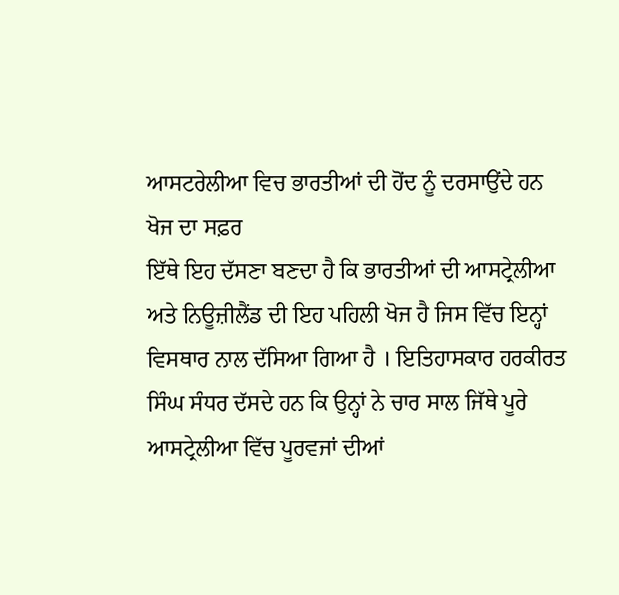ਆਸਟਰੇਲੀਆ ਵਿਚ ਭਾਰਤੀਆਂ ਦੀ ਹੋਂਦ ਨੂੰ ਦਰਸਾਉਂਦੇ ਹਨ
ਖੋਜ ਦਾ ਸਫ਼ਰ
ਇੱਥੇ ਇਹ ਦੱਸਣਾ ਬਣਦਾ ਹੈ ਕਿ ਭਾਰਤੀਆਂ ਦੀ ਆਸਟ੍ਰੇਲੀਆ ਅਤੇ ਨਿਊਜ਼ੀਲੈਂਡ ਦੀ ਇਹ ਪਹਿਲੀ ਖੋਜ ਹੈ ਜਿਸ ਵਿੱਚ ਇਨ੍ਹਾਂ ਵਿਸਥਾਰ ਨਾਲ ਦੱਸਿਆ ਗਿਆ ਹੈ । ਇਤਿਹਾਸਕਾਰ ਹਰਕੀਰਤ ਸਿੰਘ ਸੰਧਰ ਦੱਸਦੇ ਹਨ ਕਿ ਉਨ੍ਹਾਂ ਨੇ ਚਾਰ ਸਾਲ ਜਿੱਥੇ ਪੂਰੇ ਆਸਟ੍ਰੇਲੀਆ ਵਿੱਚ ਪੂਰਵਜਾਂ ਦੀਆਂ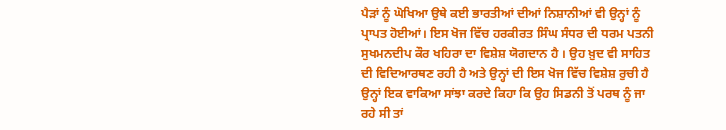ਪੈੜਾਂ ਨੂੰ ਘੋਖਿਆ ਉਥੇ ਕਈ ਭਾਰਤੀਆਂ ਦੀਆਂ ਨਿਸ਼ਾਨੀਆਂ ਵੀ ਉਨ੍ਹਾਂ ਨੂੰ ਪ੍ਰਾਪਤ ਹੋਈਆਂ। ਇਸ ਖੋਜ ਵਿੱਚ ਹਰਕੀਰਤ ਸਿੰਘ ਸੰਧਰ ਦੀ ਧਰਮ ਪਤਨੀ ਸੁਖਮਨਦੀਪ ਕੌਰ ਖਹਿਰਾ ਦਾ ਵਿਸ਼ੇਸ਼ ਯੋਗਦਾਨ ਹੈ । ਉਹ ਖ਼ੁਦ ਵੀ ਸਾਹਿਤ ਦੀ ਵਿਦਿਆਰਥਣ ਰਹੀ ਹੈ ਅਤੇ ਉਨ੍ਹਾਂ ਦੀ ਇਸ ਖੋਜ ਵਿੱਚ ਵਿਸ਼ੇਸ਼ ਰੁਚੀ ਹੈ ਉਨ੍ਹਾਂ ਇਕ ਵਾਕਿਆ ਸਾਂਝਾ ਕਰਦੇ ਕਿਹਾ ਕਿ ਉਹ ਸਿਡਨੀ ਤੋਂ ਪਰਥ ਨੂੰ ਜਾ ਰਹੇ ਸੀ ਤਾਂ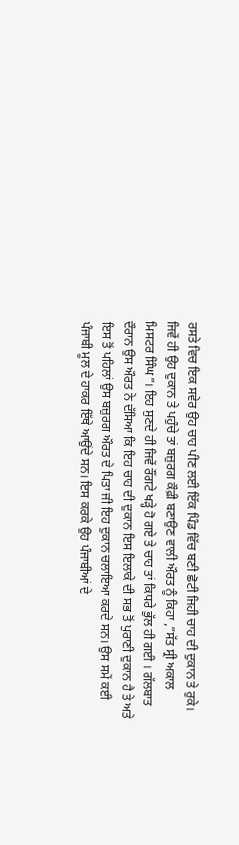ਰਸਤੇ ਵਿਚ ਇਕ ਸਵੇਰ ਉਹ ਚਾਹ ਪੀਣ ਲਈ ਇੱਕ ਪਿੰਡ ਵਿੱਚ ਬਣੀ ਛੋਟੀ ਜਿਹੀ ਚਾਹ ਦੀ ਦੁਕਾਨ ਤੇ ਰੁਕੇ। ਜਿਵੇਂ ਹੀ ਉਹ ਦੁਕਾਨ ਤੇ ਪਹੁੰਚੇ ਤਾਂ ਬਜ਼ੁਰਗ ਕੌਫ਼ੀ ਬਣਾਉਣ ਵਾਲੀ ਔਰਤ ਨੂੰ ਕਿਹਾ ,”ਸੱਤ ਸ੍ਰੀ ਅਕਾਲ ਮਿਸਟਰ ਸਿੰਘ”। ਇਹ ਸੁਣਦੇ ਹੀ ਜਿਵੇਂ ਰੌਂਗਟੇ ਖੜ੍ਹੇ ਹੋ ਗਏ ਤੇ ਚਾਹ ਤਾਂ ਕਿਧਰੇ ਭੁੱਲ ਹੀ ਗਈ । ਗੱਲਬਾਤ ਦੌਰਾਨ ਉਸ ਔਰਤ ਨੇ ਦੱਸਿਆ ਕਿ ਇਹ ਚਾਹ ਦੀ ਦੁਕਾਨ ਇਸ ਇਲਾਕੇ ਦੀ ਸਭ ਤੋਂ ਪੁਰਾਣੀ ਦੁਕਾਨ ਹੈ ਤੇ ਅਤੇ ਇਸ ਤੋਂ ਪਹਿਲਾਂ ਉਸ ਬਜ਼ੁਰਗ ਔਰਤ ਦੇ ਪਿਤਾ ਜੀ ਇਹ ਦੁਕਾਨ ਚਲਾਇਆ ਕਰਦੇ ਸਨ। ਉਸ ਸਮੇਂ ਕਈ ਪੰਜਾਬੀ ਮੂਲ ਦੇ ਹਾਕਰ ਇੱਥੇ ਆਉਂਦੇ ਸਨ। ਇਸ ਕਰਕੇ ਉਹ ਪੰਜਾਬੀਆਂ ਦੇ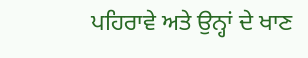ਪਹਿਰਾਵੇ ਅਤੇ ਉਨ੍ਹਾਂ ਦੇ ਖਾਣ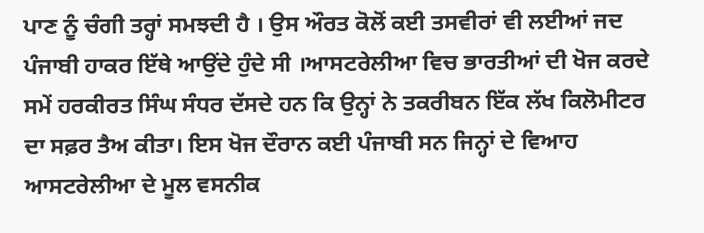ਪਾਣ ਨੂੰ ਚੰਗੀ ਤਰ੍ਹਾਂ ਸਮਝਦੀ ਹੈ । ਉਸ ਔਰਤ ਕੋਲੋਂ ਕਈ ਤਸਵੀਰਾਂ ਵੀ ਲਈਆਂ ਜਦ ਪੰਜਾਬੀ ਹਾਕਰ ਇੱਥੇ ਆਉਂਦੇ ਹੁੰਦੇ ਸੀ ।ਆਸਟਰੇਲੀਆ ਵਿਚ ਭਾਰਤੀਆਂ ਦੀ ਖੋਜ ਕਰਦੇ ਸਮੇਂ ਹਰਕੀਰਤ ਸਿੰਘ ਸੰਧਰ ਦੱਸਦੇ ਹਨ ਕਿ ਉਨ੍ਹਾਂ ਨੇ ਤਕਰੀਬਨ ਇੱਕ ਲੱਖ ਕਿਲੋਮੀਟਰ ਦਾ ਸਫ਼ਰ ਤੈਅ ਕੀਤਾ। ਇਸ ਖੋਜ ਦੌਰਾਨ ਕਈ ਪੰਜਾਬੀ ਸਨ ਜਿਨ੍ਹਾਂ ਦੇ ਵਿਆਹ ਆਸਟਰੇਲੀਆ ਦੇ ਮੂਲ ਵਸਨੀਕ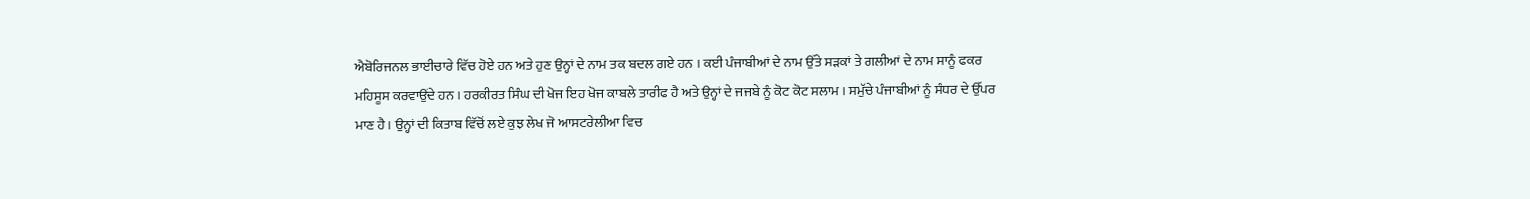ਐਬੋਰਿਜਨਲ ਭਾਈਚਾਰੇ ਵਿੱਚ ਹੋਏ ਹਨ ਅਤੇ ਹੁਣ ਉਨ੍ਹਾਂ ਦੇ ਨਾਮ ਤਕ ਬਦਲ ਗਏ ਹਨ । ਕਈ ਪੰਜਾਬੀਆਂ ਦੇ ਨਾਮ ਉੱਤੇ ਸੜਕਾਂ ਤੇ ਗਲੀਆਂ ਦੇ ਨਾਮ ਸਾਨੂੰ ਫਕਰ ਮਹਿਸੂਸ ਕਰਵਾਉਂਦੇ ਹਨ । ਹਰਕੀਰਤ ਸਿੰਘ ਦੀ ਖੋਜ ਇਹ ਖੋਜ ਕਾਬਲੇ ਤਾਰੀਫ ਹੈ ਅਤੇ ਉਨ੍ਹਾਂ ਦੇ ਜਜਬੇ ਨੂੰ ਕੋਟ ਕੋਟ ਸਲਾਮ । ਸਮੁੱਚੇ ਪੰਜਾਬੀਆਂ ਨੂੰ ਸੰਧਰ ਦੇ ਉੱਪਰ ਮਾਣ ਹੈ। ਉਨ੍ਹਾਂ ਦੀ ਕਿਤਾਬ ਵਿੱਚੋਂ ਲਏ ਕੁਝ ਲੇਖ ਜੋ ਆਸਟਰੇਲੀਆ ਵਿਚ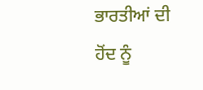ਭਾਰਤੀਆਂ ਦੀ ਹੋਂਦ ਨੂੰ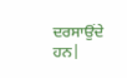ਦਰਸਾਉਂਦੇ ਹਨ|